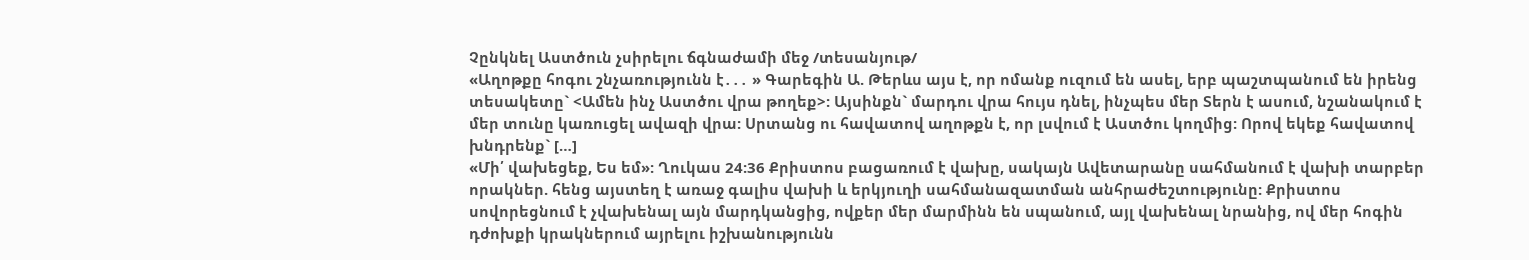Չընկնել Աստծուն չսիրելու ճգնաժամի մեջ /տեսանյութ/
«Աղոթքը հոգու շնչառությունն է․․․ » Գարեգին Ա. Թերևս այս է, որ ոմանք ուզում են ասել, երբ պաշտպանում են իրենց տեսակետը` <Ամեն ինչ Աստծու վրա թողեք>: Այսինքն` մարդու վրա հույս դնել, ինչպես մեր Տերն է ասում, նշանակում է մեր տունը կառուցել ավազի վրա: Սրտանց ու հավատով աղոթքն է, որ լսվում է Աստծու կողմից: Որով եկեք հավատով խնդրենք` […]
«Մի՛ վախեցեք, Ես եմ»: Ղուկաս 24:36 Քրիստոս բացառում է վախը, սակայն Ավետարանը սահմանում է վախի տարբեր որակներ. հենց այստեղ է առաջ գալիս վախի և երկյուղի սահմանազատման անհրաժեշտությունը: Քրիստոս սովորեցնում է չվախենալ այն մարդկանցից, ովքեր մեր մարմինն են սպանում, այլ վախենալ նրանից, ով մեր հոգին դժոխքի կրակներում այրելու իշխանությունն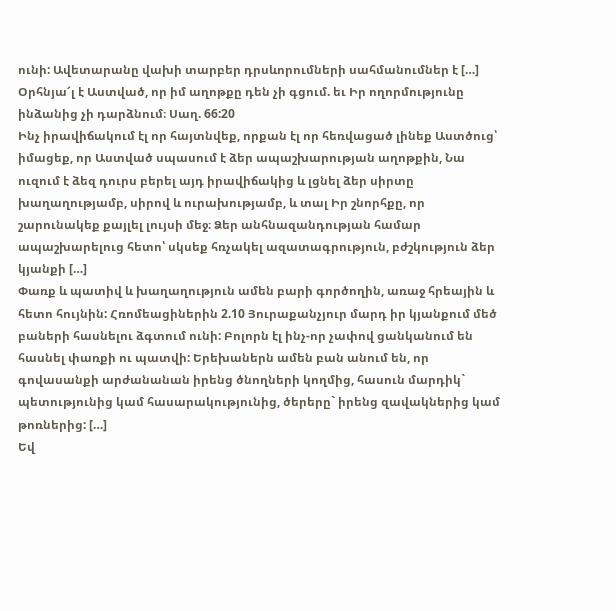ունի: Ավետարանը վախի տարբեր դրսևորումների սահմանումներ է […]
Օրհնյա՜լ է Աստված, որ իմ աղոթքը դեն չի գցում. եւ Իր ողորմությունը ինձանից չի դարձնում։ Սաղ. 66:20
Ինչ իրավիճակում էլ որ հայտնվեք, որքան էլ որ հեռվացած լինեք Աստծուց՝ իմացեք, որ Աստված սպասում է ձեր ապաշխարության աղոթքին, Նա ուզում է ձեզ դուրս բերել այդ իրավիճակից և լցնել ձեր սիրտը խաղաղությամբ, սիրով և ուրախությամբ, և տալ Իր շնորհքը, որ շարունակեք քայլել լույսի մեջ։ Ձեր անհնազանդության համար ապաշխարելուց հետո՝ սկսեք հռչակել ազատագրություն, բժշկություն ձեր կյանքի […]
Փառք և պատիվ և խաղաղություն ամեն բարի գործողին, առաջ հրեային և հետո հույնին: Հռոմեացիներին 2.10 Յուրաքանչյուր մարդ իր կյանքում մեծ բաների հասնելու ձգտում ունի: Բոլորն էլ ինչ-որ չափով ցանկանում են հասնել փառքի ու պատվի: Երեխաներն ամեն բան անում են, որ գովասանքի արժանանան իրենց ծնողների կողմից, հասուն մարդիկ` պետությունից կամ հասարակությունից, ծերերը` իրենց զավակներից կամ թոռներից: […]
Եվ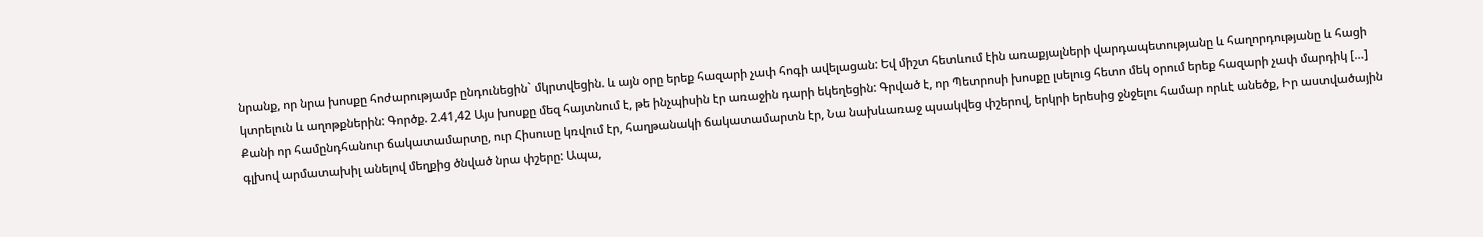նրանք, որ նրա խոսքը հոժարությամբ ընդունեցին` մկրտվեցին. և այն օրը երեք հազարի չափ հոգի ավելացան: Եվ միշտ հետևում էին առաքյալների վարդապետությանը և հաղորդությանը և հացի կտրելուն և աղոթքներին: Գործք. 2.41,42 Այս խոսքը մեզ հայտնում է, թե ինչպիսին էր առաջին դարի եկեղեցին: Գրված է, որ Պետրոսի խոսքը լսելուց հետո մեկ օրում երեք հազարի չափ մարդիկ […]
Քանի որ համընդհանուր ճակատամարտը, ուր Հիսուսը կռվում էր, հաղթանակի ճակատամարտն էր, Նա նախևառաջ պսակվեց փշերով, երկրի երեսից ջնջելու համար որևէ անեծք, Իր աստվածային գլխով արմատախիլ անելով մեղքից ծնված նրա փշերը: Ապա,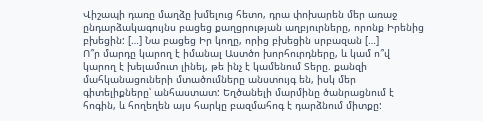Վիշապի դառը մաղձը խմելուց հետո, դրա փոխարեն մեր առաջ ընդարձակագույնս բացեց քաղցրության աղբյուրները, որոնք Իրենից բխեցին: […] Նա բացեց Իր կողը, որից բխեցին սրբազան […]
Ո՞ր մարդը կարող է իմանալ Աստծո խորհուրդները, և կամ ո՞վ կարող է խելամուտ լինել, թե ինչ է կամենում Տերը. քանզի մահկանացուների մտածումները անստույգ են, իսկ մեր գիտելիքները՝ անհաստատ: Եղծանելի մարմինը ծանրացնում է հոգին, և հողեղեն այս հարկը բազմահոգ է դարձնում միտքը: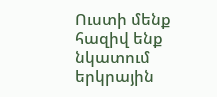Ուստի մենք հազիվ ենք նկատում երկրային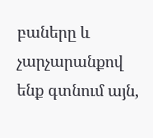բաները և չարչարանքով ենք գտնում այն,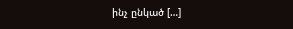ինչ ընկած […]